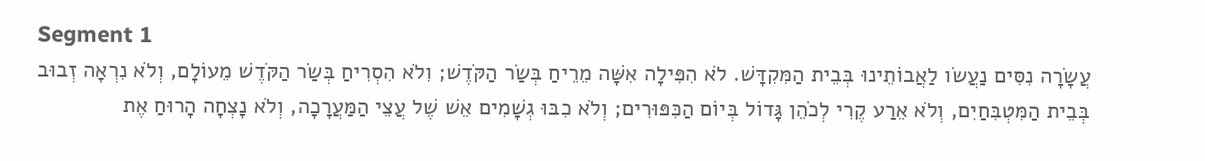Segment 1
עֲשָׂרָה נִסִּים נַעֲשׂו לַאֲבוֹתֵינוּ בְּבֵית הַמִּקִדָּשׁ. לֹא הִפִּילָה אִשָּׁה מֵרֵיחַ בְּשַׂר הַקֹּדֶשׁ; וִלֹא הִסְרִיחַ בְּשַׂר הַקֹּדֶשׁ מֵעוֹלָם, וְלֹא נִרְאָה זְבוּב בְּבֵית הַמִּטְבִּחַיִם, וְלֹא אֵרַע קֶרִי לְכֹהֵן גָּדוֹל בְּיוֹם הַכִּפּוּרִים; וְלֹא כִבּוּ גְשָׁמִים אֵשׁ שֶׁל עֲצֵי הַמַּעֲרָכָה, וְלֹא נָצְחָה הָרוּחַ אֶת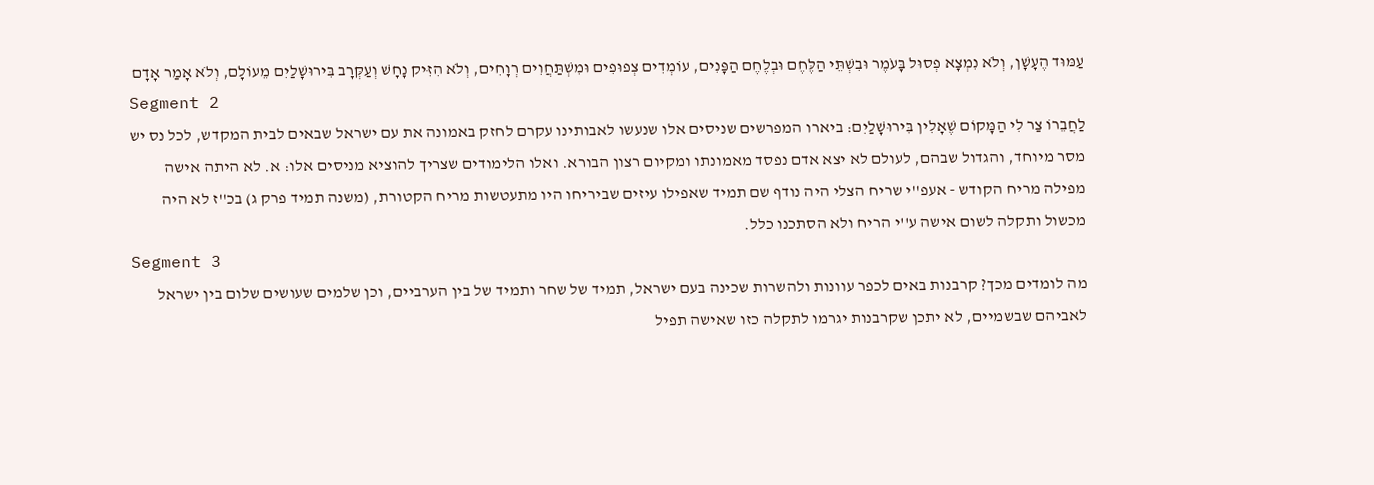עַמּוּד הֶעָשָׁן, וְלֹא נִמְצָא פְסוּל בָּעֹמֶר וּבִשְׁתֵּי הַלֶּחֶם וּבְלֶחֶם הַפָּנִים, עוֹמְדִים צְפוּפִים וּמִשְׁתַּחֲוִים רְוָחִים, וְלֹא הִזִּיק נָחָשׁ וְעַקְּרָב בִּירוּשָׁלַיִם מֵעוֹלָם, וְלֹא אָמַר אָדָם
Segment 2
לַחֲבֵרוֹ צַר לִי הַמָּקוֹם שֶׁאָלִין בִּירוּשָׁלַיִם: ביארו המפרשים שניסים אלו שנעשו לאבותינו עקרם לחזק באמונה את עם ישראל שבאים לבית המקדש, לכל נס יש מסר מיוחד, והגדול שבהם, לעולם לא יצא אדם נפסד מאמונתו ומקיום רצון הבורא. ואלו הלימודים שצריך להוציא מניסים אלו: א. לא היתה אישה מפילה מריח הקודש - אעפ''י שריח הצלי היה נודף שם תמיד שאפילו עיזים שביריחו היו מתעטשות מריח הקטורת, (משנה תמיד פרק ג) בכ''ז לא היה מכשול ותקלה לשום אישה ע''י הריח ולא הסתכנו כלל.
Segment 3
מה לומדים מכך? קרבנות באים לכפר עוונות ולהשרות שכינה בעם ישראל, תמיד של שחר ותמיד של בין הערביים, וכן שלמים שעושים שלום בין ישראל לאביהם שבשמיים, לא יתכן שקרבנות יגרמו לתקלה כזו שאישה תפיל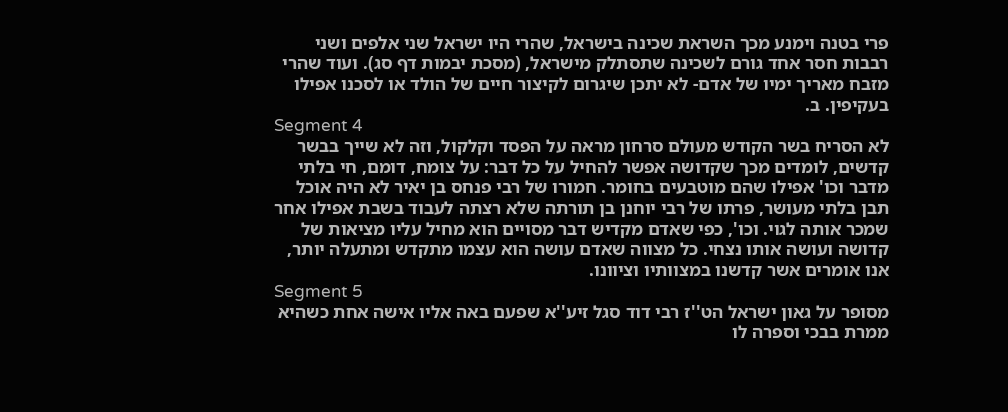פרי בטנה וימנע מכך השראת שכינה בישראל, שהרי היו ישראל שני אלפים ושני רבבות חסר אחד גורם לשכינה שתסתלק מישראל, (מסכת יבמות דף סג). ועוד שהרי מזבח מאריך ימיו של אדם- לא יתכן שיגרום לקיצור חיים של הולד או לסכנו אפילו בעקיפין. ב.
Segment 4
לא הסריח בשר הקודש מעולם סרחון מראה על הפסד וקלקול, וזה לא שייך בבשר קדשים, לומדים מכך שקדושה אפשר להחיל על כל דבר: על צומח, דומם, חי בלתי מדבר וכו' אפילו שהם מוטבעים בחומר. חמורו של רבי פנחס בן יאיר לא היה אוכל תבן בלתי מעושר, פרתו של רבי יוחנן בן תורתה שלא רצתה לעבוד בשבת אפילו אחר שמכר אותה לגוי. וכו', כפי שאדם מקדיש דבר מסויים הוא מחיל עליו מציאות של קדושה ועושה אותו נצחי. כל מצווה שאדם עושה הוא עצמו מתקדש ומתעלה יותר, אנו אומרים אשר קדשנו במצוותיו וציוונו.
Segment 5
מסופר על גאון ישראל הט''ז רבי דוד סגל זיע''א שפעם באה אליו אישה אחת כשהיא ממרת בבכי וספרה לו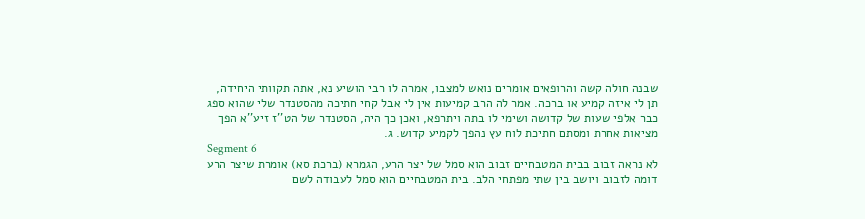שבנה חולה קשה והרופאים אומרים נואש למצבו, אמרה לו רבי הושיע נא, אתה תקוותי היחידה, תן לי איזה קמיע או ברכה. אמר לה הרב קמיעות אין לי אבל קחי חתיכה מהסטנדר שלי שהוא ספג כבר אלפי שעות של קדושה ושימי לו בתה ויתרפא, ואכן כך היה, הסטנדר של הט''ז זיע''א הפך מציאות אחרת ומסתם חתיכת לוח עץ נהפך לקמיע קדוש. ג.
Segment 6
לא נראה זבוב בבית המטבחיים זבוב הוא סמל של יצר הרע, הגמרא (ברכת סא) אומרת שיצר הרע דומה לזבוב ויושב בין שתי מפתחי הלב. בית המטבחיים הוא סמל לעבודה לשם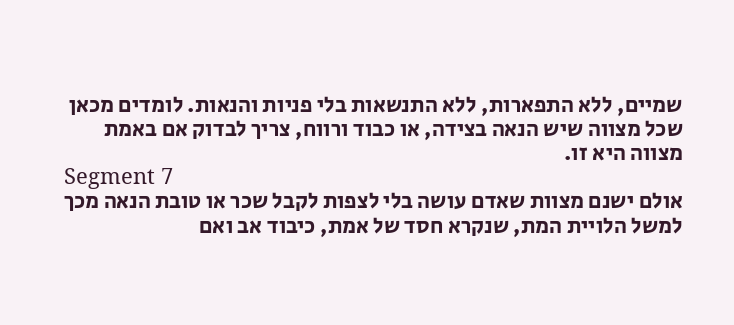שמיים, ללא התפארות, ללא התנשאות בלי פניות והנאות. לומדים מכאן שכל מצווה שיש הנאה בצידה, או כבוד ורווח, צריך לבדוק אם באמת מצווה היא זו.
Segment 7
אולם ישנם מצוות שאדם עושה בלי לצפות לקבל שכר או טובת הנאה מכך למשל הלויית המת, שנקרא חסד של אמת, כיבוד אב ואם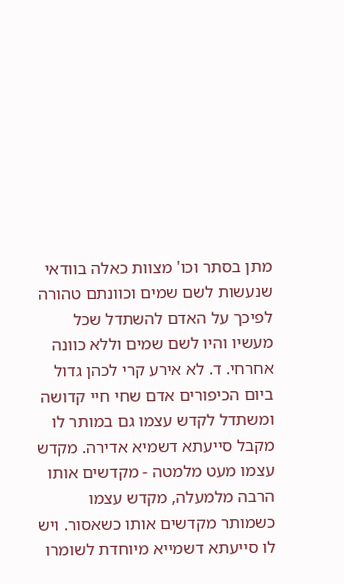מתן בסתר וכו' מצוות כאלה בוודאי שנעשות לשם שמים וכוונתם טהורה לפיכך על האדם להשתדל שכל מעשיו והיו לשם שמים וללא כוונה אחרחי. ד. לא אירע קרי לכהן גדול ביום הכיפורים אדם שחי חיי קדושה ומשתדל לקדש עצמו גם במותר לו מקבל סייעתא דשמיא אדירה. מקדש עצמו מעט מלמטה - מקדשים אותו הרבה מלמעלה, מקדש עצמו כשמותר מקדשים אותו כשאסור. ויש לו סייעתא דשמייא מיוחדת לשומרו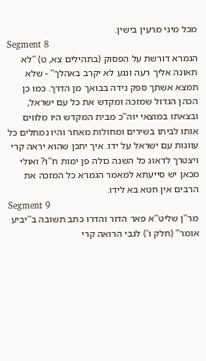מכל מיני מרעין בישין.
Segment 8
הגמרא דורשת על הפסוק (בתהילים צא, ט) ''לא תאונה אליך רעה ונגע לא יקרב באהלך'' - שלא תמצא אשתך ספק נידה בבואך מן הדרך. כמו כן הכהן הגדול שמזכה ומקדש את כל עם ישראל, ובצאתו במוצאי יוה''כ מבית המקדש היו מלווים אותו לביתו בשירים ומחולות מאחר והיו נמחלים כל עוונות עם ישראל על ידו. איך יתכן שהוא יראה קרי ויצטרך לדאוג כל השנה כולה פן ימות ח''ו? ואולי מכאן יש סייעתא למאמר הגמרא כל המזכה את הרבים אין חטא בא לידו.
Segment 9
מר''ן שליט''א פאר הדור והדרו כתב תשובה ב''יביע אומר'' (חלק ו') לגבי הרואה קרי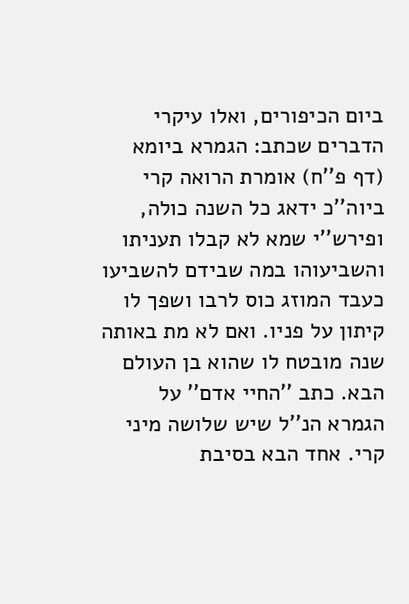ביום הכיפורים, ואלו עיקרי הדברים שכתב: הגמרא ביומא (דף פ''ח) אומרת הרואה קרי ביוה''כ ידאג כל השנה כולה, ופירש''י שמא לא קבלו תעניתו והשביעוהו במה שבידם להשביעו כעבד המוזג כוס לרבו ושפך לו קיתון על פניו. ואם לא מת באותה שנה מובטח לו שהוא בן העולם הבא. כתב ''החיי אדם'' על הגמרא הנ''ל שיש שלושה מיני קרי. אחד הבא בסיבת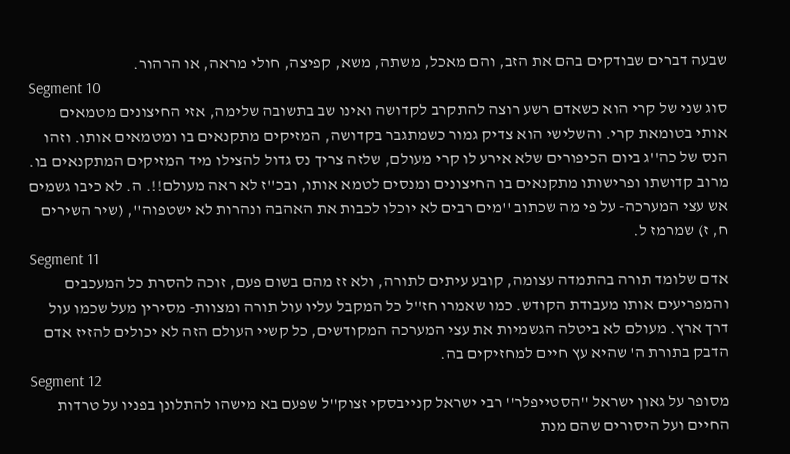שבעה דברים שבודקים בהם את הזב, והם מאכל, משתה, משא, קפיצה, חולי מראה, או הרהור.
Segment 10
סוג שני של קרי הוא כשאדם רשע רוצה להתקרב לקדושה ואינו שב בתשובה שלימה, אזי החיצונים מטמאים אותי בטומאת קרי. והשלישי הוא צדיק גמור כשמתגבר בקדושה, המזיקים מתקנאים בו ומטמאים אותו. וזהו הנס של כה''ג ביום הכיפורים שלא אירע לו קרי מעולם, שלזה צריך נס גדול להצילו מיד המזיקים המתקנאים בו. מרוב קדושתו ופרישותו מתקנאים בו החיצונים ומנסים לטמא אותו, ובכ''ז לא ראה מעולם!!. ה. לא כיבו גשמים אש עצי המערכה- על פי מה שכתוב ''מים רבים לא יוכלו לכבות את האהבה ונהרות לא ישטפוה'', (שיר השירים ח, ז) שמרמז ל.
Segment 11
אדם שלומד תורה בהתמדה עצומה, קובע עיתים לתורה, ולא זז מהם בשום פעם, זוכה להסרת כל המעכבים והמפריעים אותו מעבודת הקודש. כמו שאמרו חז''ל כל המקבל עליו עול תורה ומצוות- מסירין מעל שכמו עול דרך ארץ. מעולם לא ביטלה הגשמיות את עצי המערכה המקודשים, כל קשיי העולם הזה לא יכולים להזיז אדם הדבק בתורת ה' שהיא עץ חיים למחזיקים בה.
Segment 12
מסופר על גאון ישראל ''הסטייפלר'' רבי ישראל קנייבסקי זצוק''ל שפעם בא מישהו להתלונן בפניו על טרדות החיים ועל היסורים שהם מנת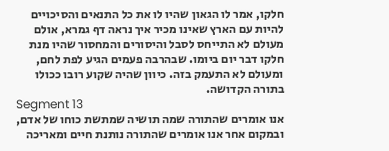חלקו, אמר לו הגאון שהיו לו את כל התנאים והסיכויים להיות עם הארץ שאינו מכיר איך נראה דף גמרא, אולם מעולם לא התייחס לסבל והיסורים והמחסור שהיו מנת חלקו דבר יום ביומו. שבהרבה פעמים הגיע לפת לחם, ומעולם לא התעמק בזה. כיוון שהיה שקוע רובו ככולו בתורה הקדושה.
Segment 13
אנו אומרים שהתורה שמה תושיה שמתשת כוחו של אדם, ובמקום אחר אנו אומרים שהתורה נותנת חיים ומאריכה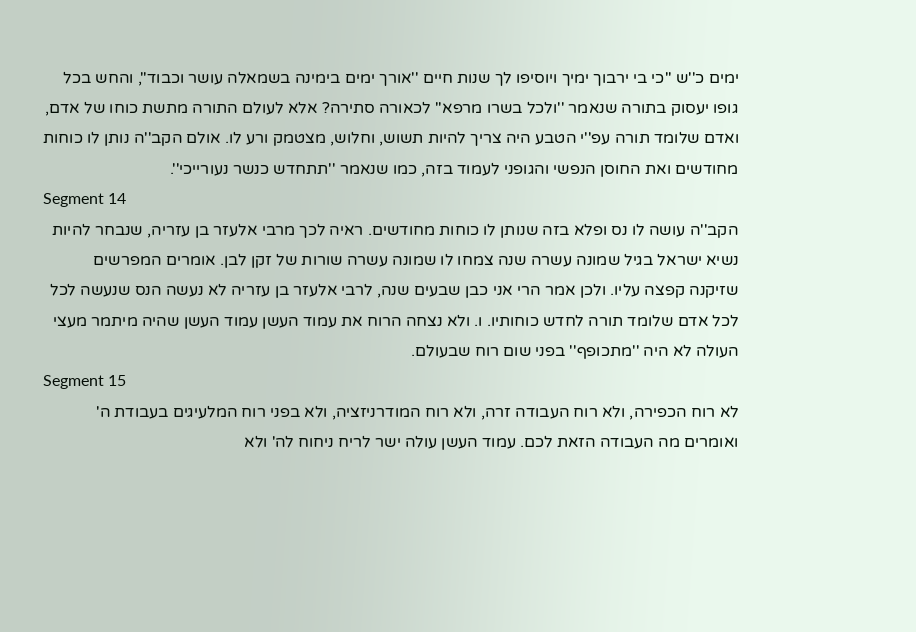ימים כ''ש ''כי בי ירבוך ימיך ויוסיפו לך שנות חיים ''אורך ימים בימינה בשמאלה עושר וכבוד'', והחש בכל גופו יעסוק בתורה שנאמר ''ולכל בשרו מרפא'' לכאורה סתירה? אלא לעולם התורה מתשת כוחו של אדם, ואדם שלומד תורה עפ''י הטבע היה צריך להיות תשוש, וחלוש, מצטמק ורע לו. אולם הקב''ה נותן לו כוחות מחודשים ואת החוסן הנפשי והגופני לעמוד בזה, כמו שנאמר ''תתחדש כנשר נעורייכי''.
Segment 14
הקב''ה עושה לו נס ופלא בזה שנותן לו כוחות מחודשים. ראיה לכך מרבי אלעזר בן עזריה, שנבחר להיות נשיא ישראל בגיל שמונה עשרה שנה צמחו לו שמונה עשרה שורות של זקן לבן. אומרים המפרשים שזיקנה קפצה עליו. ולכן אמר הרי אני כבן שבעים שנה, לרבי אלעזר בן עזריה לא נעשה הנס שנעשה לכל לכל אדם שלומד תורה לחדש כוחותיו. ו. ולא נצחה הרוח את עמוד העשן עמוד העשן שהיה מיתמר מעצי העולה לא היה ''מתכופף'' בפני שום רוח שבעולם.
Segment 15
לא רוח הכפירה, ולא רוח העבודה זרה, ולא רוח המודרניזציה, ולא בפני רוח המלעיגים בעבודת ה' ואומרים מה העבודה הזאת לכם. עמוד העשן עולה ישר לריח ניחוח לה' ולא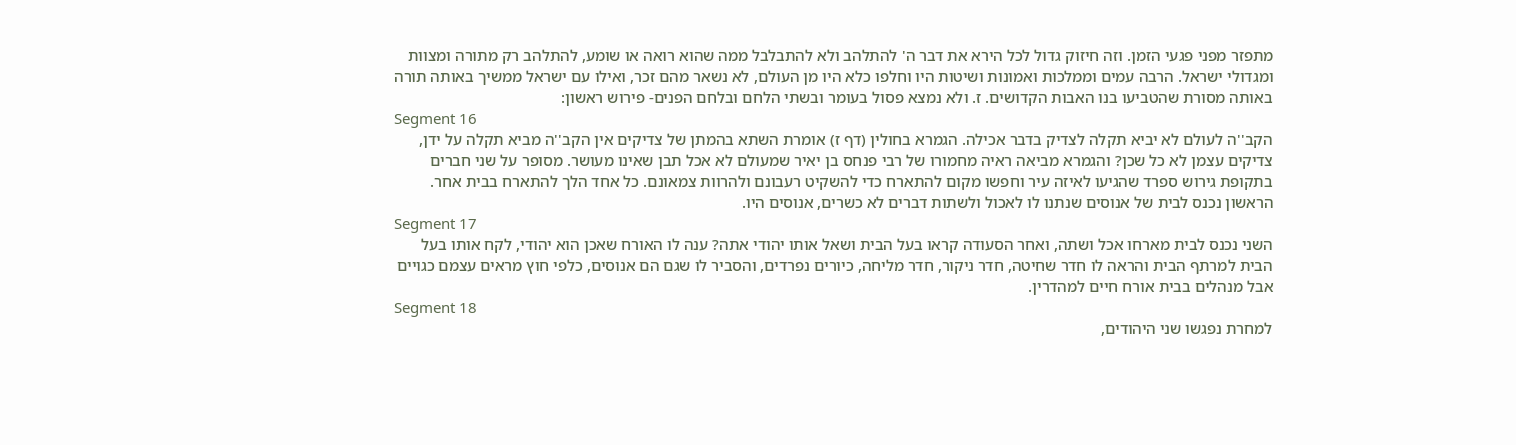מתפזר מפני פגעי הזמן. וזה חיזוק גדול לכל הירא את דבר ה' להתלהב ולא להתבלבל ממה שהוא רואה או שומע, להתלהב רק מתורה ומצוות ומגדולי ישראל. הרבה עמים וממלכות ואמונות ושיטות היו וחלפו כלא היו מן העולם, לא נשאר מהם זכר, ואילו עם ישראל ממשיך באותה תורה באותה מסורת שהטביעו בנו האבות הקדושים. ז. ולא נמצא פסול בעומר ובשתי הלחם ובלחם הפנים- פירוש ראשון:
Segment 16
הקב''ה לעולם לא יביא תקלה לצדיק בדבר אכילה. הגמרא בחולין (דף ז) אומרת השתא בהמתן של צדיקים אין הקב''ה מביא תקלה על ידן, צדיקים עצמן לא כל שכן? והגמרא מביאה ראיה מחמורו של רבי פנחס בן יאיר שמעולם לא אכל תבן שאינו מעושר. מסופר על שני חברים בתקופת גירוש ספרד שהגיעו לאיזה עיר וחפשו מקום להתארח כדי להשקיט רעבונם ולהרוות צמאונם. כל אחד הלך להתארח בבית אחר. הראשון נכנס לבית של אנוסים שנתנו לו לאכול ולשתות דברים לא כשרים, אנוסים היו.
Segment 17
השני נכנס לבית מארחו אכל ושתה, ואחר הסעודה קראו בעל הבית ושאל אותו יהודי אתה? ענה לו האורח שאכן הוא יהודי, לקח אותו בעל הבית למרתף הבית והראה לו חדר שחיטה, חדר ניקור, חדר מליחה, כיורים נפרדים, והסביר לו שגם הם אנוסים, כלפי חוץ מראים עצמם כגויים אבל מנהלים בבית אורח חיים למהדרין.
Segment 18
למחרת נפגשו שני היהודים,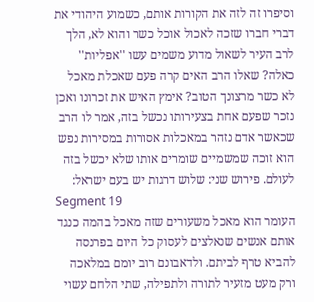וסיפרו זה לזה את הקורות אותם, כשמוע היהודי את דברי חברו שזכה לאכול אוכל כשר והוא לא, הלך לרב העיר לשאול מדוע משמים עשו ''אפליות'' כאלה? שאלו הרב האים קרה פעם שאכלת מאכל לא כשר מרצונך הטוב? אימץ האיש את זכרונו ואכן נזכר שפעם אחת בצעירותו נכשל בזה, אמר לו הרב שכאשר אדם נזהר במאכלות אסורות במסירות נפש הוא זוכה שמשמיים שומרים אותו שלא יכשל בזה לעולם. פירוש שני: שלוש דרגות יש בעם ישראל:
Segment 19
העומר הוא מאכל משעורים שזה מאכל בהמה כנגד אותם אנשים שנאלצים לעסוק כל היום בפרנסה להביא טרף לביתם. ולדאבונם רוב יומם במלאכה ורק מעט מזעיר לתורה ולתפילה, שתי הלחם עשוי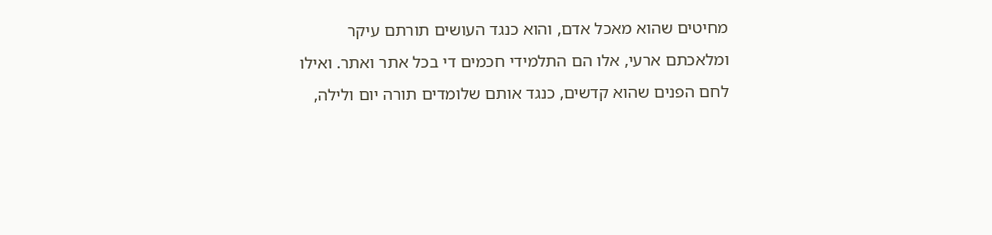מחיטים שהוא מאכל אדם, והוא כנגד העושים תורתם עיקר ומלאכתם ארעי, אלו הם התלמידי חכמים די בכל אתר ואתר. ואילו לחם הפנים שהוא קדשים, כנגד אותם שלומדים תורה יום ולילה,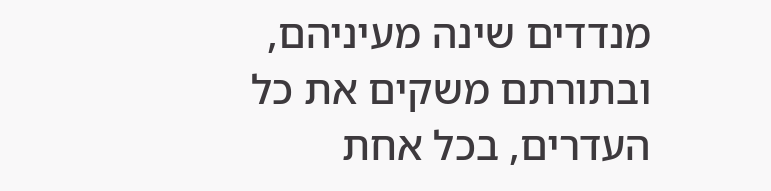מנדדים שינה מעיניהם, ובתורתם משקים את כל העדרים, בכל אחת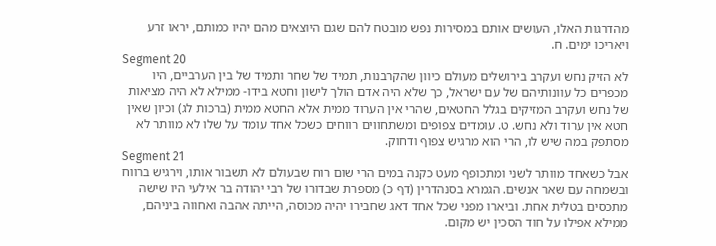מהדרגות האלו, העושים אותם במסירות נפש מובטח להם שגם היוצאים מהם יהיו כמותם, יראו זרע ויאריכו ימים. ח.
Segment 20
לא הזיק נחש ועקרב בירושלים מעולם כיוון שהקרבנות, תמיד של שחר ותמיד של בין הערביים, היו מכפרים כל עוונותיהם של עם ישראל, כך שלא היה אדם הולך לישון וחטא בידו- ממילא לא היה מציאות של נחש ועקרב המזיקים בגלל החטאים, שהרי אין הערוד ממית אלא החטא ממית (ברכות לג) וכיון שאין חטא אין ערוד ולא נחש. ט. עומדים צפופים ומשתחווים רווחים כשכל אחד עומד על שלו לא מוותר לא מסתפק במה שיש לו, הרי הוא מרגיש צפוף ודחוק.
Segment 21
אבל כשאחד מוותר לשני ומתכופף מעט כקנה במים הרי שום רוח שבעולם לא תשבור אותו, וירגיש ברווח ובשמחה עם שאר אנשים. הגמרא בסנהדרין (דף כ) מספרת שבדורו של רבי יהודה בר אילעי היו שישה מתכסים בטלית אחת. וביארו מפני שכל אחד דאג שחבירו יהיה מכוסה, הייתה אהבה ואחווה ביניהם, ממילא אפילו על חוד הסכין יש מקום.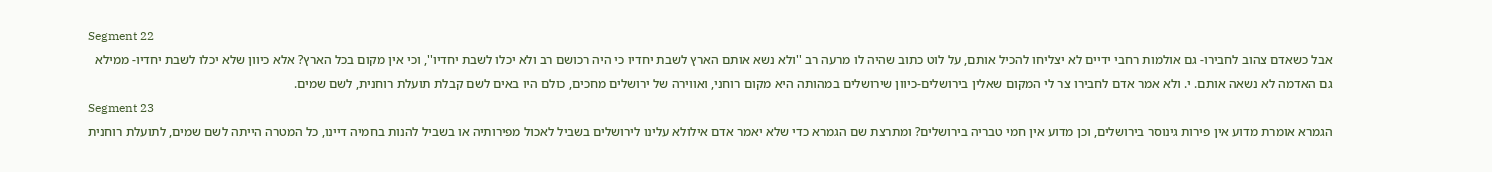Segment 22
אבל כשאדם צהוב לחבירו- גם אולמות רחבי ידיים לא יצליחו להכיל אותם, על לוט כתוב שהיה לו מרעה רב ''ולא נשא אותם הארץ לשבת יחדיו כי היה רכושם רב ולא יכלו לשבת יחדיו'', וכי אין מקום בכל הארץ? אלא כיוון שלא יכלו לשבת יחדיו- ממילא גם האדמה לא נשאה אותם. י. ולא אמר אדם לחבירו צר לי המקום שאלין בירושלים-כיוון שירושלים במהותה היא מקום רוחני, ואווירה של ירושלים מחכים, כולם היו באים לשם קבלת תועלת רוחנית, לשם שמים.
Segment 23
הגמרא אומרת מדוע אין פירות גינוסר בירושלים, וכן מדוע אין חמי טבריה בירושלים? ומתרצת שם הגמרא כדי שלא יאמר אדם אילולא עלינו לירושלים בשביל לאכול מפירותיה או בשביל להנות בחמיה דיינו, כל המטרה הייתה לשם שמים, לתועלת רוחנית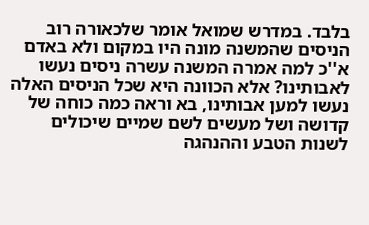בלבד. במדרש שמואל אומר שלכאורה רוב הניסים שהמשנה מונה היו במקום ולא באדם א''כ למה אמרה המשנה עשרה ניסים נעשו לאבותינו? אלא הכוונה היא שכל הניסים האלה נעשו למען אבותינו, בא וראה כמה כוחה של קדושה ושל מעשים לשם שמיים שיכולים לשנות הטבע וההנהגה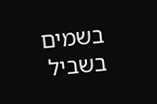בשמים בשביל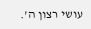עושי רצון ה'.